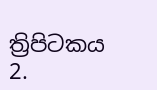ත්‍රිපිටකය
2.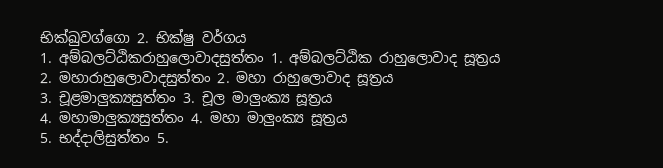භික්ඛුවග්ගො 2. භික්ෂු වර්ගය
1. අම්බලට්ඨිකරාහුලොවාදසුත්තං 1. අම්බලට්ඨික රාහුලොවාද සූත්‍රය
2. මහාරාහුලොවාදසුත්තං 2. මහා රාහුලොවාද සූත්‍රය
3. චූළමාලුක්‍යසුත්තං 3. චූල මාලුංක්‍ය සූත්‍රය
4. මහාමාලුක්‍යසුත්තං 4. මහා මාලුංක්‍ය සූත්‍රය
5. භද්දාලිසුත්තං 5.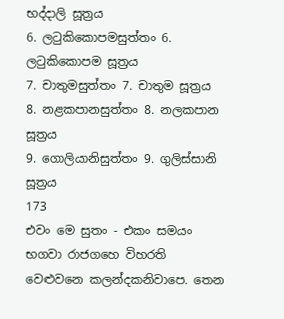භද්දාලි සූත්‍රය
6. ලටුකිකොපමසුත්තං 6. ලටුකිකොපම සූත්‍රය
7. චාතුමසුත්තං 7. චාතුම සූත්‍රය
8. නළකපානසුත්තං 8. නලකපාන සූත්‍රය
9. ගොලියානිසුත්තං 9. ගුලිස්සානි සූත්‍රය
173
එවං මෙ සුතං - එකං සමයං භගවා රාජගහෙ විහරති වෙළුවනෙ කලන්දකනිවාපෙ. තෙන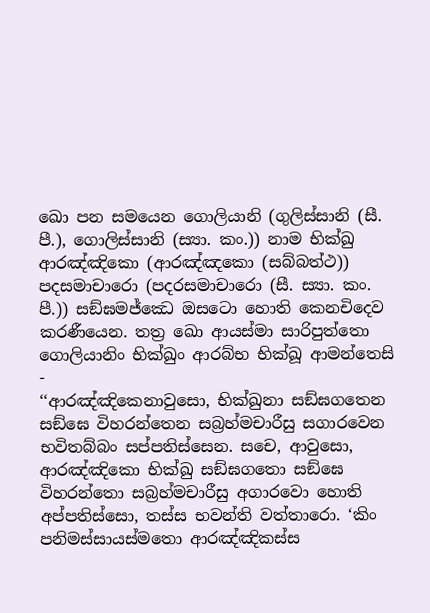ඛො පන සමයෙන ගොලියානි (ගුලිස්සානි (සී. පී.), ගොලිස්සානි (ස්‍යා. කං.)) නාම භික්ඛු ආරඤ්ඤිකො (ආරඤ්ඤකො (සබ්බත්ථ)) පදසමාචාරො (පදරසමාචාරො (සී. ස්‍යා. කං. පී.)) සඞ්ඝමජ්ඣෙ ඔසටො හොති කෙනචිදෙව කරණීයෙන. තත්‍ර ඛො ආයස්මා සාරිපුත්තො ගොලියානිං භික්ඛුං ආරබ්භ භික්ඛූ ආමන්තෙසි -
‘‘ආරඤ්ඤිකෙනාවුසො, භික්ඛුනා සඞ්ඝගතෙන සඞ්ඝෙ විහරන්තෙන සබ්‍රහ්මචාරීසු සගාරවෙන භවිතබ්බං සප්පතිස්සෙන. සචෙ, ආවුසො, ආරඤ්ඤිකො භික්ඛු සඞ්ඝගතො සඞ්ඝෙ විහරන්තො සබ්‍රහ්මචාරීසු අගාරවො හොති අප්පතිස්සො, තස්ස භවන්ති වත්තාරො. ‘කිං පනිමස්සායස්මතො ආරඤ්ඤිකස්ස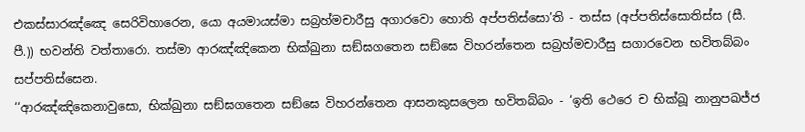එකස්සාරඤ්ඤෙ සෙරිවිහාරෙන, යො අයමායස්මා සබ්‍රහ්මචාරීසු අගාරවො හොති අප්පතිස්සො’ති - තස්ස (අප්පතිස්සොතිස්ස (සී. පී.)) භවන්ති වත්තාරො. තස්මා ආරඤ්ඤිකෙන භික්ඛුනා සඞ්ඝගතෙන සඞ්ඝෙ විහරන්තෙන සබ්‍රහ්මචාරීසු සගාරවෙන භවිතබ්බං සප්පතිස්සෙන.
‘‘ආරඤ්ඤිකෙනාවුසො, භික්ඛුනා සඞ්ඝගතෙන සඞ්ඝෙ විහරන්තෙන ආසනකුසලෙන භවිතබ්බං - ‘ඉති ථෙරෙ ච භික්ඛූ නානුපඛජ්ජ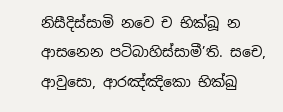නිසීදිස්සාමි නවෙ ච භික්ඛූ න ආසනෙන පටිබාහිස්සාමී’ති. සචෙ, ආවුසො, ආරඤ්ඤිකො භික්ඛු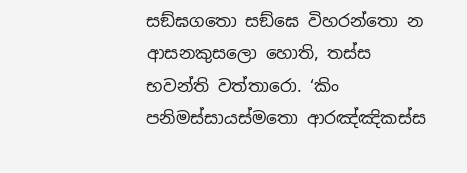සඞ්ඝගතො සඞ්ඝෙ විහරන්තො න ආසනකුසලො හොති, තස්ස භවන්ති වත්තාරො. ‘කිං පනිමස්සායස්මතො ආරඤ්ඤිකස්ස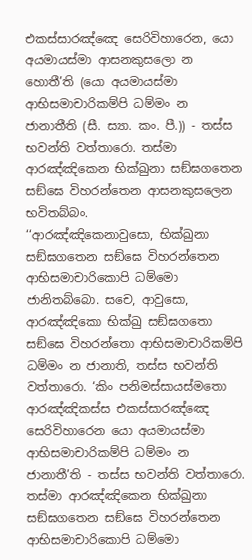එකස්සාරඤ්ඤෙ සෙරිවිහාරෙන, යො අයමායස්මා ආසනකුසලො න හොතී’ති (යො අයමායස්මා ආභිසමාචාරිකම්පි ධම්මං න ජානාතීති (සී. ස්‍යා. කං. පී.)) - තස්ස භවන්ති වත්තාරො. තස්මා ආරඤ්ඤිකෙන භික්ඛුනා සඞ්ඝගතෙන සඞ්ඝෙ විහරන්තෙන ආසනකුසලෙන භවිතබ්බං.
‘‘ආරඤ්ඤිකෙනාවුසො, භික්ඛුනා සඞ්ඝගතෙන සඞ්ඝෙ විහරන්තෙන ආභිසමාචාරිකොපි ධම්මො ජානිතබ්බො. සචෙ, ආවුසො, ආරඤ්ඤිකො භික්ඛු සඞ්ඝගතො සඞ්ඝෙ විහරන්තො ආභිසමාචාරිකම්පි ධම්මං න ජානාති, තස්ස භවන්ති වත්තාරො. ‘කිං පනිමස්සායස්මතො ආරඤ්ඤිකස්ස එකස්සාරඤ්ඤෙ සෙරිවිහාරෙන යො අයමායස්මා ආභිසමාචාරිකම්පි ධම්මං න ජානාතී’ති - තස්ස භවන්ති වත්තාරො. තස්මා ආරඤ්ඤිකෙන භික්ඛුනා සඞ්ඝගතෙන සඞ්ඝෙ විහරන්තෙන ආභිසමාචාරිකොපි ධම්මො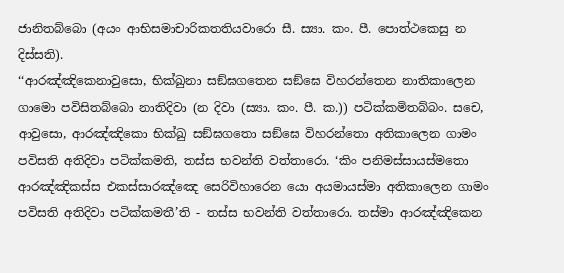ජානිතබ්බො (අයං ආභිසමාචාරිකතතියවාරො සී. ස්‍යා. කං. පී. පොත්ථකෙසු න දිස්සති).
‘‘ආරඤ්ඤිකෙනාවුසො, භික්ඛුනා සඞ්ඝගතෙන සඞ්ඝෙ විහරන්තෙන නාතිකාලෙන ගාමො පවිසිතබ්බො නාතිදිවා (න දිවා (ස්‍යා. කං. පී. ක.)) පටික්කමිතබ්බං. සචෙ, ආවුසො, ආරඤ්ඤිකො භික්ඛු සඞ්ඝගතො සඞ්ඝෙ විහරන්තො අතිකාලෙන ගාමං පවිසති අතිදිවා පටික්කමති, තස්ස භවන්ති වත්තාරො. ‘කිං පනිමස්සායස්මතො ආරඤ්ඤිකස්ස එකස්සාරඤ්ඤෙ සෙරිවිහාරෙන යො අයමායස්මා අතිකාලෙන ගාමං පවිසති අතිදිවා පටික්කමතී’ති - තස්ස භවන්ති වත්තාරො. තස්මා ආරඤ්ඤිකෙන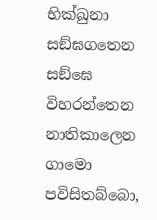භික්ඛුනා සඞ්ඝගතෙන සඞ්ඝෙ විහරන්තෙන නාතිකාලෙන ගාමො පවිසිතබ්බො,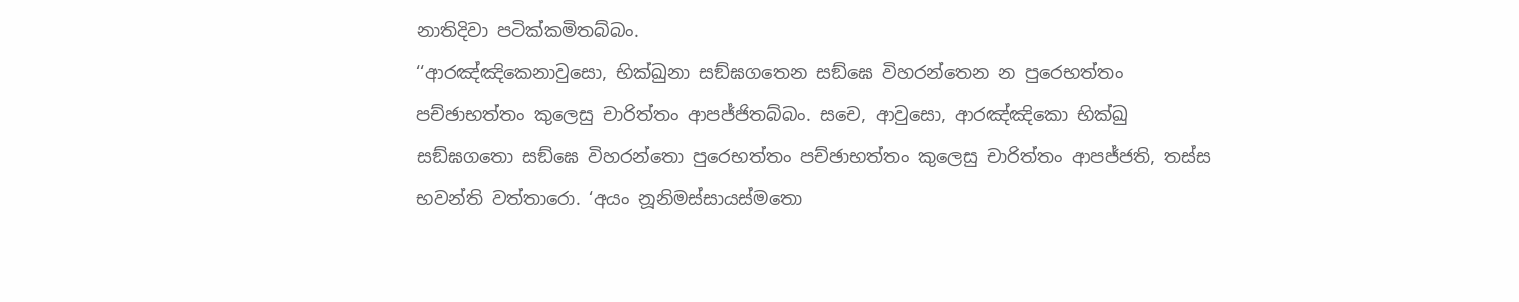නාතිදිවා පටික්කමිතබ්බං.
‘‘ආරඤ්ඤිකෙනාවුසො, භික්ඛුනා සඞ්ඝගතෙන සඞ්ඝෙ විහරන්තෙන න පුරෙභත්තං පච්ඡාභත්තං කුලෙසු චාරිත්තං ආපජ්ජිතබ්බං. සචෙ, ආවුසො, ආරඤ්ඤිකො භික්ඛු සඞ්ඝගතො සඞ්ඝෙ විහරන්තො පුරෙභත්තං පච්ඡාභත්තං කුලෙසු චාරිත්තං ආපජ්ජති, තස්ස භවන්ති වත්තාරො. ‘අයං නූනිමස්සායස්මතො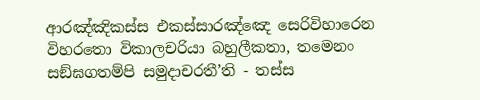ආරඤ්ඤිකස්ස එකස්සාරඤ්ඤෙ සෙරිවිහාරෙන විහරතො විකාලචරියා බහුලීකතා, තමෙනං සඞ්ඝගතම්පි සමුදාචරතී’ති - තස්ස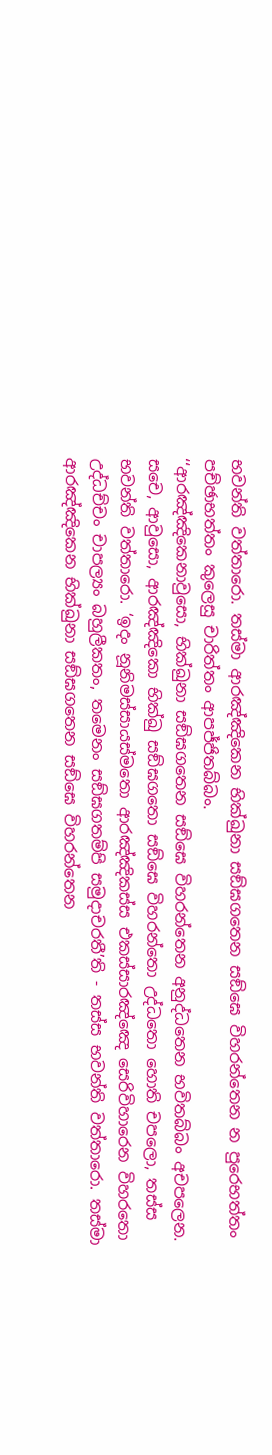භවන්ති වත්තාරො. තස්මා ආරඤ්ඤිකෙන භික්ඛුනා සඞ්ඝගතෙන සඞ්ඝෙ විහරන්තෙන න පුරෙභත්තං පච්ඡාභත්තං කුලෙසු චාරිත්තං ආපජ්ජිතබ්බං.
‘‘ආරඤ්ඤිකෙනාවුසො, භික්ඛුනා සඞ්ඝගතෙන සඞ්ඝෙ විහරන්තෙන අනුද්ධතෙන භවිතබ්බං අචපලෙන. සචෙ, ආවුසො, ආරඤ්ඤිකො භික්ඛු සඞ්ඝගතො සඞ්ඝෙ විහරන්තො උද්ධතො හොති චපලො, තස්ස භවන්ති වත්තාරො. ‘ඉදං නූනිමස්සායස්මතො ආරඤ්ඤිකස්ස එකස්සාරඤ්ඤෙ සෙරිවිහාරෙන විහරතො උද්ධච්චං චාපල්‍යං බහුලීකතං, තමෙනං සඞ්ඝගතම්පි සමුදාචරතී’ති - තස්ස භවන්ති වත්තාරො. තස්මා ආරඤ්ඤිකෙන භික්ඛුනා සඞ්ඝගතෙන සඞ්ඝෙ විහරන්තෙන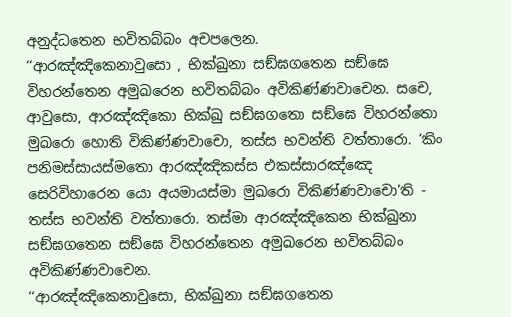අනුද්ධතෙන භවිතබ්බං අචපලෙන.
‘‘ආරඤ්ඤිකෙනාවුසො , භික්ඛුනා සඞ්ඝගතෙන සඞ්ඝෙ විහරන්තෙන අමුඛරෙන භවිතබ්බං අවිකිණ්ණවාචෙන. සචෙ, ආවුසො, ආරඤ්ඤිකො භික්ඛු සඞ්ඝගතො සඞ්ඝෙ විහරන්තො මුඛරො හොති විකිණ්ණවාචො, තස්ස භවන්ති වත්තාරො. ‘කිං පනිමස්සායස්මතො ආරඤ්ඤිකස්ස එකස්සාරඤ්ඤෙ සෙරිවිහාරෙන යො අයමායස්මා මුඛරො විකිණ්ණවාචො’ති - තස්ස භවන්ති වත්තාරො. තස්මා ආරඤ්ඤිකෙන භික්ඛුනා සඞ්ඝගතෙන සඞ්ඝෙ විහරන්තෙන අමුඛරෙන භවිතබ්බං අවිකිණ්ණවාචෙන.
‘‘ආරඤ්ඤිකෙනාවුසො, භික්ඛුනා සඞ්ඝගතෙන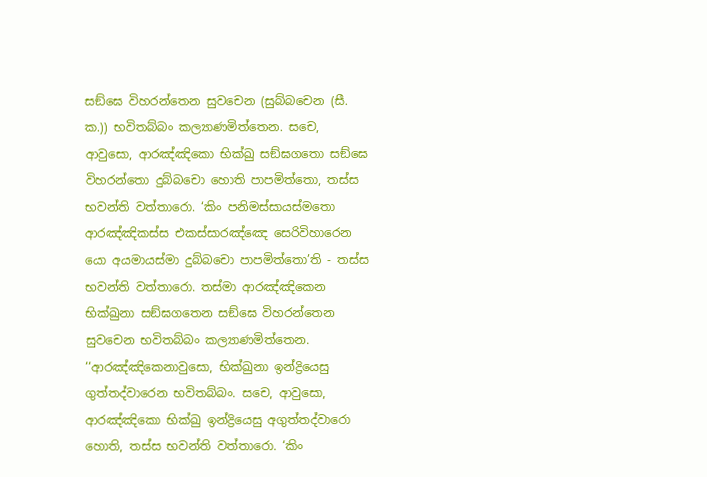සඞ්ඝෙ විහරන්තෙන සුවචෙන (සුබ්බචෙන (සී. ක.)) භවිතබ්බං කල්‍යාණමිත්තෙන. සචෙ, ආවුසො, ආරඤ්ඤිකො භික්ඛු සඞ්ඝගතො සඞ්ඝෙ විහරන්තො දුබ්බචො හොති පාපමිත්තො, තස්ස භවන්ති වත්තාරො. ‘කිං පනිමස්සායස්මතො ආරඤ්ඤිකස්ස එකස්සාරඤ්ඤෙ සෙරිවිහාරෙන යො අයමායස්මා දුබ්බචො පාපමිත්තො’ති - තස්ස භවන්ති වත්තාරො. තස්මා ආරඤ්ඤිකෙන භික්ඛුනා සඞ්ඝගතෙන සඞ්ඝෙ විහරන්තෙන සුවචෙන භවිතබ්බං කල්‍යාණමිත්තෙන.
‘‘ආරඤ්ඤිකෙනාවුසො, භික්ඛුනා ඉන්ද්‍රියෙසු ගුත්තද්වාරෙන භවිතබ්බං. සචෙ, ආවුසො, ආරඤ්ඤිකො භික්ඛු ඉන්ද්‍රියෙසු අගුත්තද්වාරො හොති, තස්ස භවන්ති වත්තාරො. ‘කිං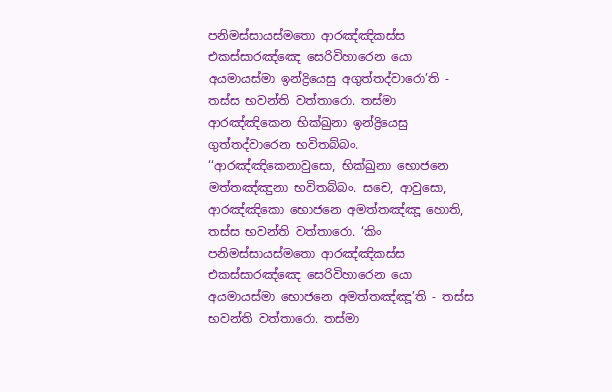පනිමස්සායස්මතො ආරඤ්ඤිකස්ස එකස්සාරඤ්ඤෙ සෙරිවිහාරෙන යො අයමායස්මා ඉන්ද්‍රියෙසු අගුත්තද්වාරො’ති - තස්ස භවන්ති වත්තාරො. තස්මා ආරඤ්ඤිකෙන භික්ඛුනා ඉන්ද්‍රියෙසු ගුත්තද්වාරෙන භවිතබ්බං.
‘‘ආරඤ්ඤිකෙනාවුසො, භික්ඛුනා භොජනෙ මත්තඤ්ඤුනා භවිතබ්බං. සචෙ, ආවුසො, ආරඤ්ඤිකො භොජනෙ අමත්තඤ්ඤූ හොති, තස්ස භවන්ති වත්තාරො. ‘කිං පනිමස්සායස්මතො ආරඤ්ඤිකස්ස එකස්සාරඤ්ඤෙ සෙරිවිහාරෙන යො අයමායස්මා භොජනෙ අමත්තඤ්ඤූ’ති - තස්ස භවන්ති වත්තාරො. තස්මා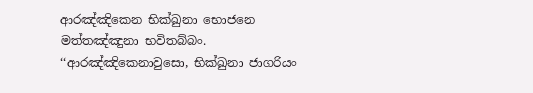ආරඤ්ඤිකෙන භික්ඛුනා භොජනෙ මත්තඤ්ඤුනා භවිතබ්බං.
‘‘ආරඤ්ඤිකෙනාවුසො, භික්ඛුනා ජාගරියං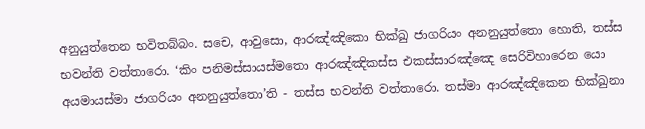අනුයුත්තෙන භවිතබ්බං. සචෙ, ආවුසො, ආරඤ්ඤිකො භික්ඛු ජාගරියං අනනුයුත්තො හොති, තස්ස භවන්ති වත්තාරො. ‘කිං පනිමස්සායස්මතො ආරඤ්ඤිකස්ස එකස්සාරඤ්ඤෙ සෙරිවිහාරෙන යො අයමායස්මා ජාගරියං අනනුයුත්තො’ති - තස්ස භවන්ති වත්තාරො. තස්මා ආරඤ්ඤිකෙන භික්ඛුනා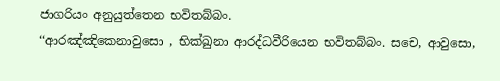ජාගරියං අනුයුත්තෙන භවිතබ්බං.
‘‘ආරඤ්ඤිකෙනාවුසො , භික්ඛුනා ආරද්ධවීරියෙන භවිතබ්බං. සචෙ, ආවුසො,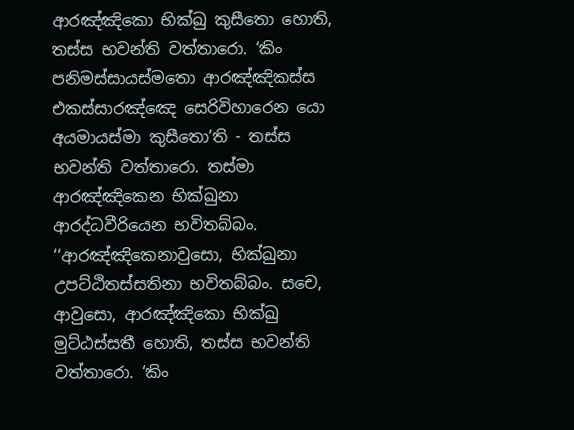ආරඤ්ඤිකො භික්ඛු කුසීතො හොති, තස්ස භවන්ති වත්තාරො. ‘කිං පනිමස්සායස්මතො ආරඤ්ඤිකස්ස එකස්සාරඤ්ඤෙ සෙරිවිහාරෙන යො අයමායස්මා කුසීතො’ති - තස්ස භවන්ති වත්තාරො. තස්මා ආරඤ්ඤිකෙන භික්ඛුනා ආරද්ධවීරියෙන භවිතබ්බං.
‘‘ආරඤ්ඤිකෙනාවුසො, භික්ඛුනා උපට්ඨිතස්සතිනා භවිතබ්බං. සචෙ, ආවුසො, ආරඤ්ඤිකො භික්ඛු මුට්ඨස්සතී හොති, තස්ස භවන්ති වත්තාරො. ‘කිං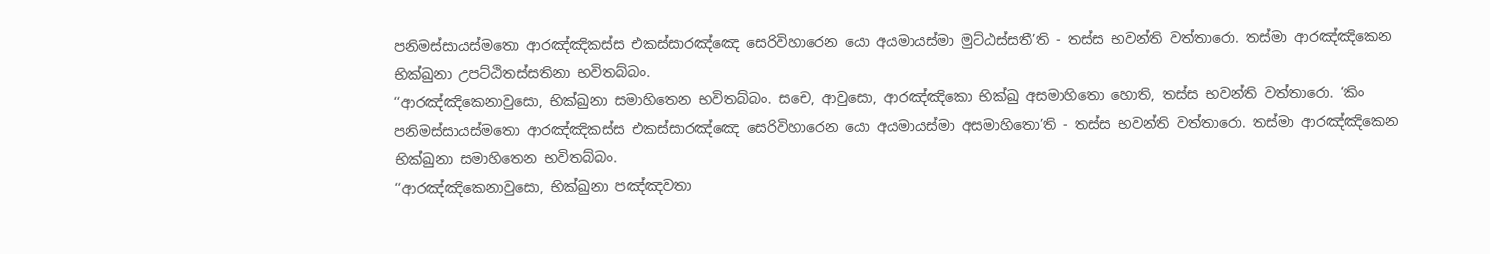පනිමස්සායස්මතො ආරඤ්ඤිකස්ස එකස්සාරඤ්ඤෙ සෙරිවිහාරෙන යො අයමායස්මා මුට්ඨස්සතී’ති - තස්ස භවන්ති වත්තාරො. තස්මා ආරඤ්ඤිකෙන භික්ඛුනා උපට්ඨිතස්සතිනා භවිතබ්බං.
‘‘ආරඤ්ඤිකෙනාවුසො, භික්ඛුනා සමාහිතෙන භවිතබ්බං. සචෙ, ආවුසො, ආරඤ්ඤිකො භික්ඛු අසමාහිතො හොති, තස්ස භවන්ති වත්තාරො. ‘කිං පනිමස්සායස්මතො ආරඤ්ඤිකස්ස එකස්සාරඤ්ඤෙ සෙරිවිහාරෙන යො අයමායස්මා අසමාහිතො’ති - තස්ස භවන්ති වත්තාරො. තස්මා ආරඤ්ඤිකෙන භික්ඛුනා සමාහිතෙන භවිතබ්බං.
‘‘ආරඤ්ඤිකෙනාවුසො, භික්ඛුනා පඤ්ඤවතා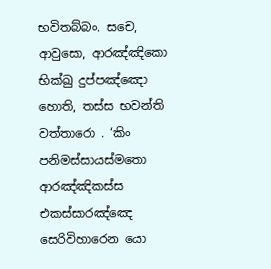භවිතබ්බං. සචෙ, ආවුසො, ආරඤ්ඤිකො භික්ඛු දුප්පඤ්ඤො හොති, තස්ස භවන්ති වත්තාරො . ‘කිං පනිමස්සායස්මතො ආරඤ්ඤිකස්ස එකස්සාරඤ්ඤෙ සෙරිවිහාරෙන යො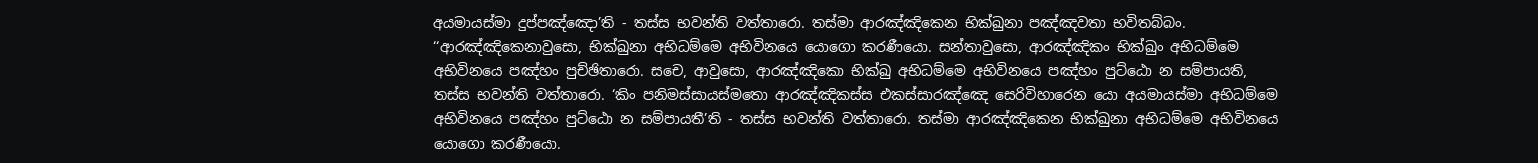අයමායස්මා දුප්පඤ්ඤො’ති - තස්ස භවන්ති වත්තාරො. තස්මා ආරඤ්ඤිකෙන භික්ඛුනා පඤ්ඤවතා භවිතබ්බං.
‘‘ආරඤ්ඤිකෙනාවුසො, භික්ඛුනා අභිධම්මෙ අභිවිනයෙ යොගො කරණීයො. සන්තාවුසො, ආරඤ්ඤිකං භික්ඛුං අභිධම්මෙ අභිවිනයෙ පඤ්හං පුච්ඡිතාරො. සචෙ, ආවුසො, ආරඤ්ඤිකො භික්ඛු අභිධම්මෙ අභිවිනයෙ පඤ්හං පුට්ඨො න සම්පායති, තස්ස භවන්ති වත්තාරො. ‘කිං පනිමස්සායස්මතො ආරඤ්ඤිකස්ස එකස්සාරඤ්ඤෙ සෙරිවිහාරෙන යො අයමායස්මා අභිධම්මෙ අභිවිනයෙ පඤ්හං පුට්ඨො න සම්පායතී’ති - තස්ස භවන්ති වත්තාරො. තස්මා ආරඤ්ඤිකෙන භික්ඛුනා අභිධම්මෙ අභිවිනයෙ යොගො කරණීයො.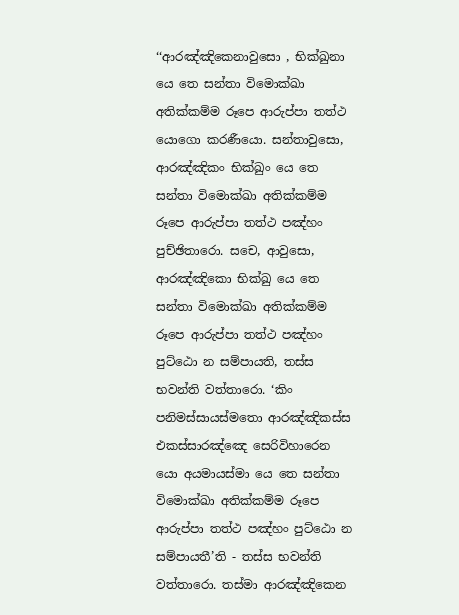‘‘ආරඤ්ඤිකෙනාවුසො , භික්ඛුනා යෙ තෙ සන්තා විමොක්ඛා අතික්කම්ම රූපෙ ආරුප්පා තත්ථ යොගො කරණීයො. සන්තාවුසො, ආරඤ්ඤිකං භික්ඛුං යෙ තෙ සන්තා විමොක්ඛා අතික්කම්ම රූපෙ ආරුප්පා තත්ථ පඤ්හං පුච්ඡිතාරො. සචෙ, ආවුසො, ආරඤ්ඤිකො භික්ඛු යෙ තෙ සන්තා විමොක්ඛා අතික්කම්ම රූපෙ ආරුප්පා තත්ථ පඤ්හං පුට්ඨො න සම්පායති, තස්ස භවන්ති වත්තාරො. ‘කිං පනිමස්සායස්මතො ආරඤ්ඤිකස්ස එකස්සාරඤ්ඤෙ සෙරිවිහාරෙන යො අයමායස්මා යෙ තෙ සන්තා විමොක්ඛා අතික්කම්ම රූපෙ ආරුප්පා තත්ථ පඤ්හං පුට්ඨො න සම්පායතී’ති - තස්ස භවන්ති වත්තාරො. තස්මා ආරඤ්ඤිකෙන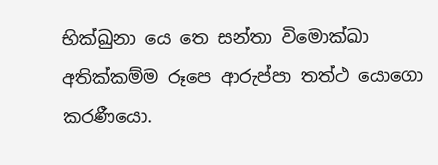භික්ඛුනා යෙ තෙ සන්තා විමොක්ඛා අතික්කම්ම රූපෙ ආරුප්පා තත්ථ යොගො කරණීයො.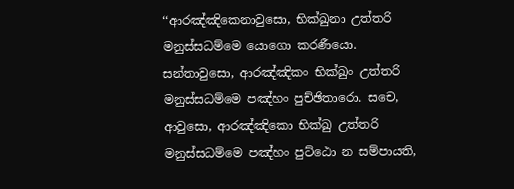‘‘ආරඤ්ඤිකෙනාවුසො, භික්ඛුනා උත්තරි මනුස්සධම්මෙ යොගො කරණීයො. සන්තාවුසො, ආරඤ්ඤිකං භික්ඛුං උත්තරි මනුස්සධම්මෙ පඤ්හං පුච්ඡිතාරො. සචෙ, ආවුසො, ආරඤ්ඤිකො භික්ඛු උත්තරි මනුස්සධම්මෙ පඤ්හං පුට්ඨො න සම්පායති,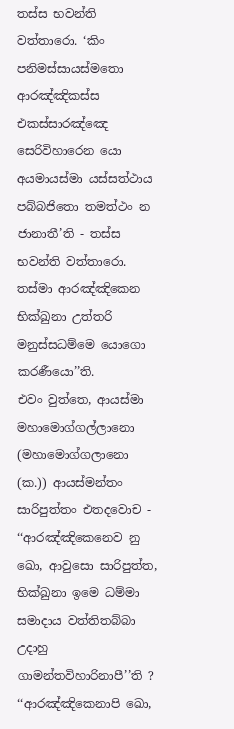තස්ස භවන්ති වත්තාරො. ‘කිං පනිමස්සායස්මතො ආරඤ්ඤිකස්ස එකස්සාරඤ්ඤෙ සෙරිවිහාරෙන යො අයමායස්මා යස්සත්ථාය පබ්බජිතො තමත්ථං න ජානාතී’ති - තස්ස භවන්ති වත්තාරො. තස්මා ආරඤ්ඤිකෙන භික්ඛුනා උත්තරි මනුස්සධම්මෙ යොගො කරණීයො’’ති.
එවං වුත්තෙ, ආයස්මා මහාමොග්ගල්ලානො (මහාමොග්ගලානො (ක.)) ආයස්මන්තං සාරිපුත්තං එතදවොච - ‘‘ආරඤ්ඤිකෙනෙව නු ඛො, ආවුසො සාරිපුත්ත, භික්ඛුනා ඉමෙ ධම්මා සමාදාය වත්තිතබ්බා උදාහු ගාමන්තවිහාරිනාපී’’ති ? ‘‘ආරඤ්ඤිකෙනාපි ඛො,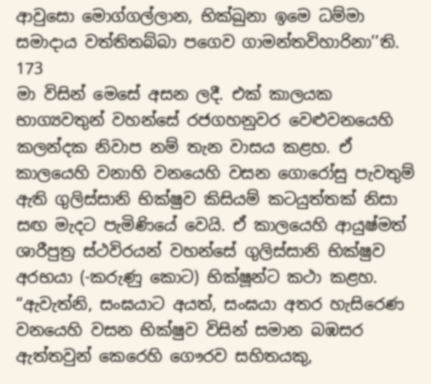ආවුසො මොග්ගල්ලාන, භික්ඛුනා ඉමෙ ධම්මා සමාදාය වත්තිතබ්බා පගෙව ගාමන්තවිහාරිනා’’ති.
173
මා විසින් මෙසේ අසන ලදී. එක් කාලයක භාග්‍යවතුන් වහන්සේ රජගහනුවර වෙළුවනයෙහි කලන්දක නිවාප නම් තැන වාසය කළහ. ඒ කාලයෙහි වනාහි වනයෙහි වසන ගොරෝසු පැවතුම් ඇති ගුලිස්සානි භික්ෂුව කිසියම් කටයුත්තක් නිසා සඟ මැදට පැමිණියේ වෙයි. ඒ කාලයෙහි ආයුෂ්මත් ශාරීපුත්‍ර ස්ථවිරයන් වහන්සේ ගුලිස්සානි භික්ෂුව අරභයා (-කරුණු කොට) භික්ෂූන්ට කථා කළහ.
“ඇවැත්නි, සංඝයාට අයත්, සංඝයා අතර හැසිරෙණ වනයෙහි වසන භික්ෂුව විසින් සමාන බඹසර ඇත්තවුන් කෙරෙහි ගෞරව සහිතයකු,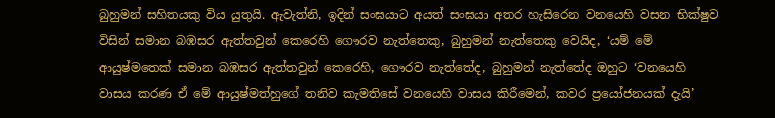බුහුමන් සහිතයකු විය යුතුයි. ඇවැත්නි, ඉදින් සංඝයාට අයත් සංඝයා අතර හැසිරෙන වනයෙහි වසන භික්ෂුව විසින් සමාන බඹසර ඇත්තවුන් කෙරෙහි ගෞරව නැත්තෙකු, බුහුමන් නැත්තෙකු වෙයිද, ‘යම් මේ ආයුෂ්මතෙක් සමාන බඹසර ඇත්තවුන් කෙරෙහි, ගෞරව නැත්තේද, බුහුමන් නැත්තේද ඔහුට ‘වනයෙහි වාසය කරණ ඒ මේ ආයුෂ්මත්හුගේ තනිව කැමතිසේ වනයෙහි වාසය කිරීමෙන්, කවර ප්‍රයෝජනයක් දැයි’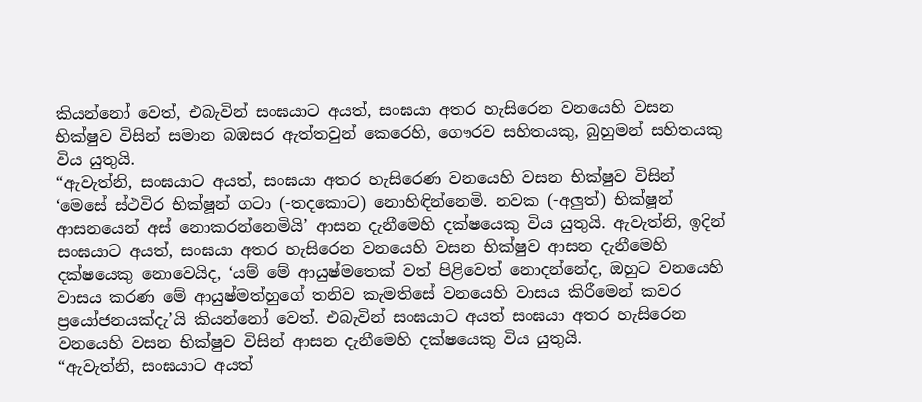කියන්නෝ වෙත්, එබැවින් සංඝයාට අයත්, සංඝයා අතර හැසිරෙන වනයෙහි වසන භික්ෂුව විසින් සමාන බඹසර ඇත්තවුන් කෙරෙහි, ගෞරව සහිතයකු, බුහුමන් සහිතයකු විය යුතුයි.
“ඇවැත්නි, සංඝයාට අයත්, සංඝයා අතර හැසිරෙණ වනයෙහි වසන භික්ෂුව විසින් ‘මෙසේ ස්ථවිර භික්ෂූන් ගටා (-තදකොට) නොහිඳින්නෙමි. නවක (-අලුත්) භික්ෂූන් ආසනයෙන් අස් නොකරන්නෙමියි’ ආසන දැනීමෙහි දක්ෂයෙකු විය යුතුයි. ඇවැත්නි, ඉදින් සංඝයාට අයත්, සංඝයා අතර හැසිරෙන වනයෙහි වසන භික්ෂුව ආසන දැනීමෙහි දක්ෂයෙකු නොවෙයිද, ‘යම් මේ ආයුෂ්මතෙක් වත් පිළිවෙත් නොදන්නේද, ඔහුට වනයෙහි වාසය කරණ මේ ආයුෂ්මත්හුගේ තනිව කැමතිසේ වනයෙහි වාසය කිරීමෙන් කවර ප්‍රයෝජනයක්දැ’යි කියන්නෝ වෙත්. එබැවින් සංඝයාට අයත් සංඝයා අතර හැසිරෙන වනයෙහි වසන භික්ෂුව විසින් ආසන දැනීමෙහි දක්ෂයෙකු විය යුතුයි.
“ඇවැත්නි, සංඝයාට අයත්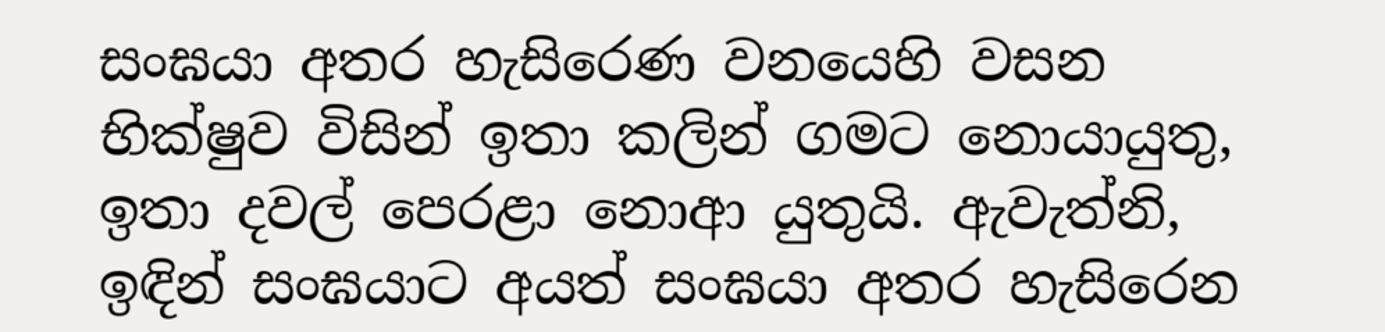සංඝයා අතර හැසිරෙණ වනයෙහි වසන භික්ෂුව විසින් ඉතා කලින් ගමට නොයායුතු, ඉතා දවල් පෙරළා නොආ යුතුයි. ඇවැත්නි, ඉඳින් සංඝයාට අයත් සංඝයා අතර හැසිරෙන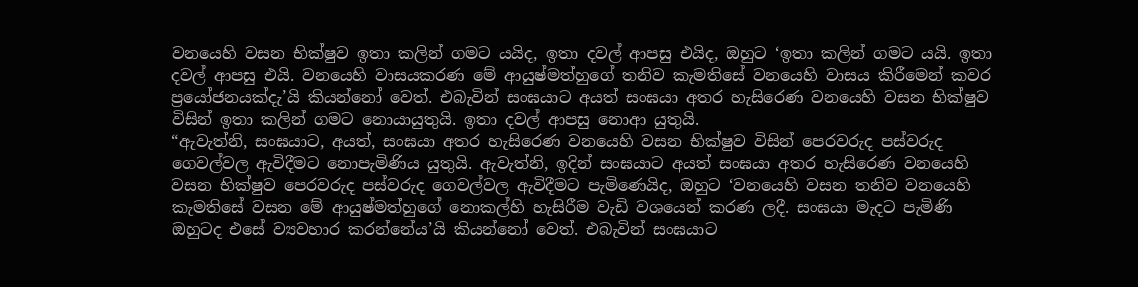වනයෙහි වසන භික්ෂුව ඉතා කලින් ගමට යයිද, ඉතා දවල් ආපසු එයිද, ඔහුට ‘ඉතා කලින් ගමට යයි. ඉතා දවල් ආපසු එයි. වනයෙහි වාසයකරණ මේ ආයුෂ්මත්හුගේ තනිව කැමතිසේ වනයෙහි වාසය කිරීමෙන් කවර ප්‍රයෝජනයක්දැ’යි කියන්නෝ වෙත්. එබැවින් සංඝයාට අයත් සංඝයා අතර හැසිරෙණ වනයෙහි වසන භික්ෂුව විසින් ඉතා කලින් ගමට නොයායුතුයි. ඉතා දවල් ආපසු නොආ යුතුයි.
“ඇවැත්නි, සංඝයාට, අයත්, සංඝයා අතර හැසිරෙණ වනයෙහි වසන භික්ෂුව විසින් පෙරවරුද පස්වරුද ගෙවල්වල ඇවිදීමට නොපැමිණිය යුතුයි. ඇවැත්නි, ඉදින් සංඝයාට අයත් සංඝයා අතර හැසිරෙණ වනයෙහි වසන භික්ෂුව පෙරවරුද පස්වරුද ගෙවල්වල ඇවිදීමට පැමිණෙයිද, ඔහුට ‘වනයෙහි වසන තනිව වනයෙහි කැමතිසේ වසන මේ ආයුෂ්මත්හුගේ නොකල්හි හැසිරීම වැඩි වශයෙන් කරණ ලදී. සංඝයා මැදට පැමිණි ඔහුටද එසේ ව්‍යවහාර කරන්නේය’යි කියන්නෝ වෙත්. එබැවින් සංඝයාට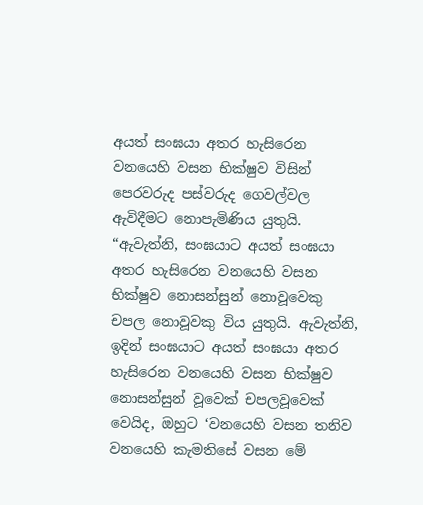අයත් සංඝයා අතර හැසිරෙන වනයෙහි වසන භික්ෂුව විසින් පෙරවරුද පස්වරුද ගෙවල්වල ඇවිදීමට නොපැමිණිය යුතුයි.
“ඇවැත්නි, සංඝයාට අයත් සංඝයා අතර හැසිරෙන වනයෙහි වසන භික්ෂුව නොසන්සුන් නොවූවෙකු චපල නොවූවකු විය යුතුයි. ඇවැත්නි, ඉදින් සංඝයාට අයත් සංඝයා අතර හැසිරෙන වනයෙහි වසන භික්ෂුව නොසන්සුන් වූවෙක් චපලවූවෙක් වෙයිද, ඔහුට ‘වනයෙහි වසන තනිව වනයෙහි කැමතිසේ වසන මේ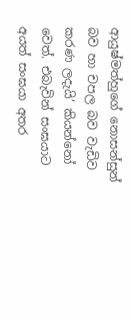ආයුෂ්මත්හුගේ නොසන්සුන් බව හා චපල බව වැඩිව කරණ ලදැයි’ කියන්නෝ වෙත්. එබැවින් සංඝයාට අයත් සංඝයා අතර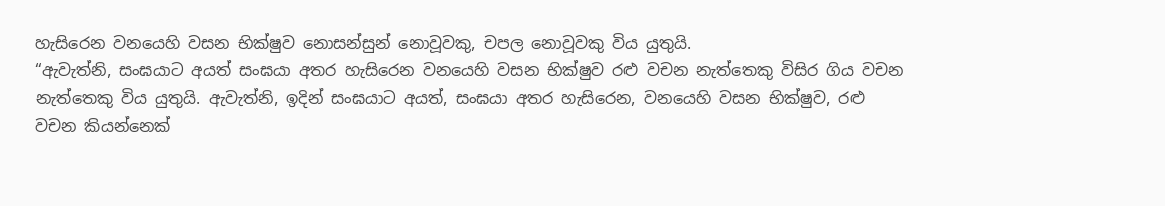හැසිරෙන වනයෙහි වසන භික්ෂුව නොසන්සුන් නොවූවකු, චපල නොවූවකු විය යුතුයි.
“ඇවැත්නි, සංඝයාට අයත් සංඝයා අතර හැසිරෙන වනයෙහි වසන භික්ෂුව රළු වචන නැත්තෙකු විසිර ගිය වචන නැත්තෙකු විය යුතුයි. ඇවැත්නි, ඉදින් සංඝයාට අයත්, සංඝයා අතර හැසිරෙන, වනයෙහි වසන භික්ෂුව, රළු වචන කියන්නෙක්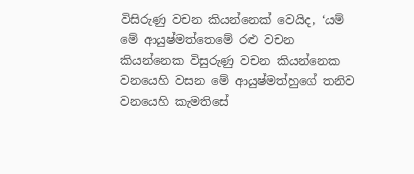විසිරුණු වචන කියන්නෙක් වෙයිද, ‘යම් මේ ආයුෂ්මත්තෙමේ රළු වචන කියන්නෙක විසුරුණු වචන කියන්නෙක වනයෙහි වසන මේ ආයුෂ්මත්හුගේ තනිව වනයෙහි කැමතිසේ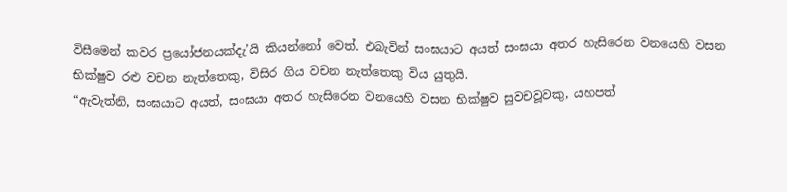විසීමෙන් කවර ප්‍රයෝජනයක්දැ’යි කියන්නෝ වෙත්. එබැවින් සංඝයාට අයත් සංඝයා අතර හැසිරෙන වනයෙහි වසන භික්ෂුව රළු වචන නැත්තෙකු, විසිර ගිය වචන නැත්තෙකු විය යුතුයි.
“ඇවැත්නි, සංඝයාට අයත්, සංඝයා අතර හැසිරෙන වනයෙහි වසන භික්ෂුව සුවචවූවකු, යහපත්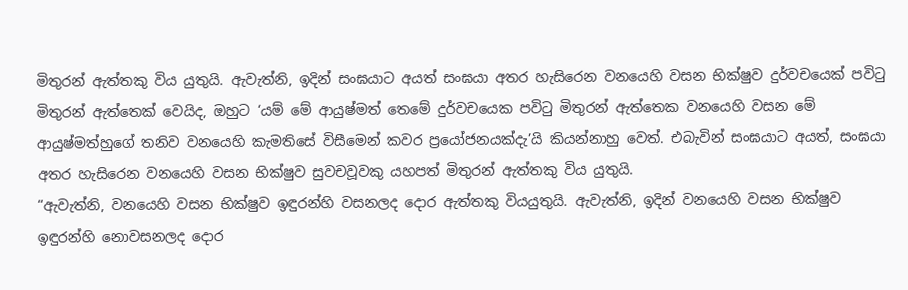මිතුරන් ඇත්තකු විය යුතුයි. ඇවැත්නි, ඉදින් සංඝයාට අයත් සංඝයා අතර හැසිරෙන වනයෙහි වසන භික්ෂුව දුර්වචයෙක් පවිටු මිතුරන් ඇත්තෙක් වෙයිද, ඔහුට ‘යම් මේ ආයුෂ්මත් තෙමේ දුර්වචයෙක පවිටු මිතුරන් ඇත්තෙක වනයෙහි වසන මේ ආයුෂ්මත්හුගේ තනිව වනයෙහි කැමතිසේ විසීමෙන් කවර ප්‍රයෝජනයක්දැ’යි කියන්නාහු වෙත්. එබැවින් සංඝයාට අයත්, සංඝයා අතර හැසිරෙන වනයෙහි වසන භික්ෂුව සුවචවූවකු යහපත් මිතුරන් ඇත්තකු විය යුතුයි.
“ඇවැත්නි, වනයෙහි වසන භික්ෂුව ඉඳුරන්හි වසනලද දොර ඇත්තකු වියයුතුයි. ඇවැත්නි, ඉදින් වනයෙහි වසන භික්ෂුව ඉඳුරන්හි නොවසනලද දොර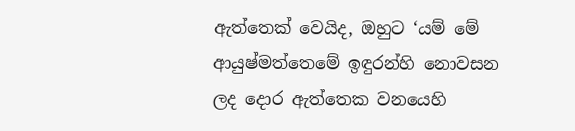ඇත්තෙක් වෙයිද, ඔහුට ‘යම් මේ ආයුෂ්මත්තෙමේ ඉඳුරන්හි නොවසන ලද දොර ඇත්තෙක වනයෙහි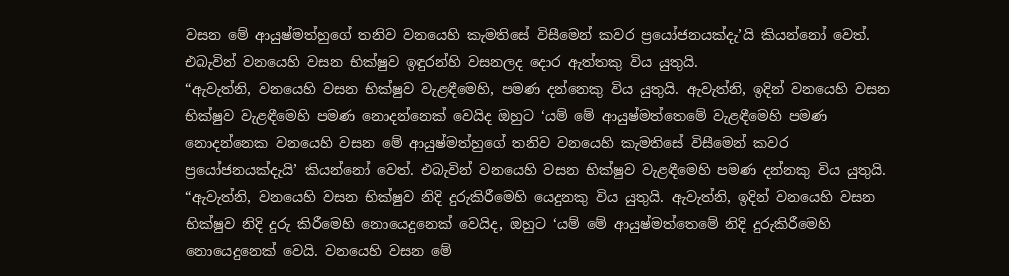වසන මේ ආයුෂ්මත්හුගේ තනිව වනයෙහි කැමතිසේ විසීමෙන් කවර ප්‍රයෝජනයක්දැ’යි කියන්නෝ වෙත්. එබැවින් වනයෙහි වසන භික්ෂුව ඉඳුරන්හි වසනලද දොර ඇත්තකු විය යුතුයි.
“ඇවැත්නි, වනයෙහි වසන භික්ෂුව වැළඳීමෙහි, පමණ දන්නෙකු විය යුතුයි. ඇවැත්නි, ඉදින් වනයෙහි වසන භික්ෂුව වැළඳීමෙහි පමණ නොදන්නෙක් වෙයිද ඔහුට ‘යම් මේ ආයුෂ්මත්තෙමේ වැළඳීමෙහි පමණ නොදන්නෙක වනයෙහි වසන මේ ආයුෂ්මත්හුගේ තනිව වනයෙහි කැමතිසේ විසීමෙන් කවර ප්‍රයෝජනයක්දැයි’ කියන්නෝ වෙත්. එබැවින් වනයෙහි වසන භික්ෂුව වැළඳීමෙහි පමණ දන්නකු විය යුතුයි.
“ඇවැත්නි, වනයෙහි වසන භික්ෂුව නිදි දුරුකිරීමෙහි යෙදුනකු විය යුතුයි. ඇවැත්නි, ඉදින් වනයෙහි වසන භික්ෂුව නිදි දුරු කිරීමෙහි නොයෙදුනෙක් වෙයිද, ඔහුට ‘යම් මේ ආයුෂ්මත්තෙමේ නිදි දුරුකිරීමෙහි නොයෙදුනෙක් වෙයි. වනයෙහි වසන මේ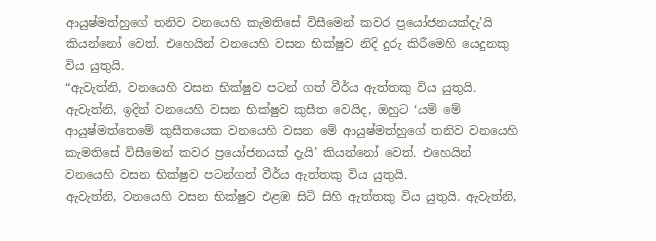ආයුෂ්මත්හුගේ තනිව වනයෙහි කැමතිසේ විසීමෙන් කවර ප්‍රයෝජනයක්දැ’යි කියන්නෝ වෙත්. එහෙයින් වනයෙහි වසන භික්ෂුව නිදි දුරු කිරීමෙහි යෙදුනකු විය යුතුයි.
“ඇවැත්නි, වනයෙහි වසන භික්ෂුව පටන් ගත් වීර්ය ඇත්තකු විය යුතුයි. ඇවැත්නි, ඉදින් වනයෙහි වසන භික්ෂුව කුසීත වෙයිද, ඔහුට ‘යම් මේ ආයුෂ්මත්තෙමේ කුසීතයෙක වනයෙහි වසන මේ ආයුෂ්මත්හුගේ තනිව වනයෙහි කැමතිසේ විසීමෙන් කවර ප්‍රයෝජනයක් දැයි’ කියන්නෝ වෙත්. එහෙයින් වනයෙහි වසන භික්ෂුව පටන්ගත් වීර්ය ඇත්තකු විය යුතුයි.
ඇවැත්නි, වනයෙහි වසන භික්ෂුව එළඹ සිටි සිහි ඇත්තකු විය යුතුයි. ඇවැත්නි,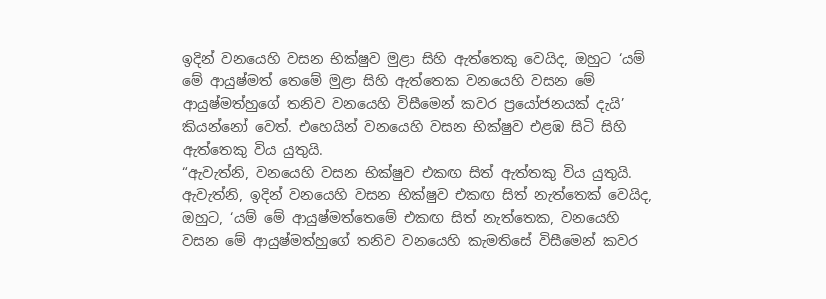ඉදින් වනයෙහි වසන භික්ෂුව මුළා සිහි ඇත්තෙකු වෙයිද, ඔහුට ‘යම් මේ ආයුෂ්මත් තෙමේ මුළා සිහි ඇත්තෙක වනයෙහි වසන මේ ආයුෂ්මත්හුගේ තනිව වනයෙහි විසීමෙන් කවර ප්‍රයෝජනයක් දැයි’ කියන්නෝ වෙත්. එහෙයින් වනයෙහි වසන භික්ෂුව එළඹ සිටි සිහි ඇත්තෙකු විය යුතුයි.
“ඇවැත්නි, වනයෙහි වසන භික්ෂුව එකඟ සිත් ඇත්තකු විය යුතුයි. ඇවැත්නි, ඉදින් වනයෙහි වසන භික්ෂුව එකඟ සිත් නැත්තෙක් වෙයිද, ඔහුට, ‘යම් මේ ආයුෂ්මත්තෙමේ එකඟ සිත් නැත්තෙක, වනයෙහි වසන මේ ආයුෂ්මත්හුගේ තනිව වනයෙහි කැමතිසේ විසීමෙන් කවර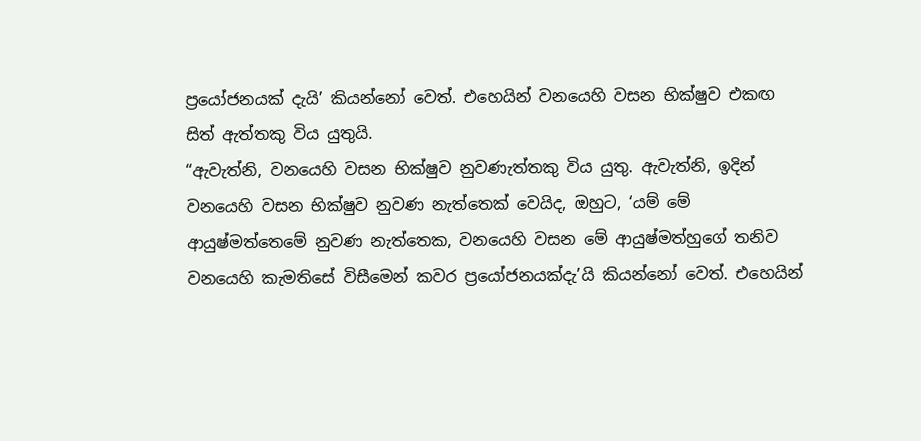ප්‍රයෝජනයක් දැයි’ කියන්නෝ වෙත්. එහෙයින් වනයෙහි වසන භික්ෂුව එකඟ සිත් ඇත්තකු විය යුතුයි.
“ඇවැත්නි, වනයෙහි වසන භික්ෂුව නුවණැත්තකු විය යුතු. ඇවැත්නි, ඉදින් වනයෙහි වසන භික්ෂුව නුවණ නැත්තෙක් වෙයිද, ඔහුට, ‘යම් මේ ආයුෂ්මත්තෙමේ නුවණ නැත්තෙක, වනයෙහි වසන මේ ආයුෂ්මත්හුගේ තනිව වනයෙහි කැමතිසේ විසීමෙන් කවර ප්‍රයෝජනයක්දැ’යි කියන්නෝ වෙත්. එහෙයින්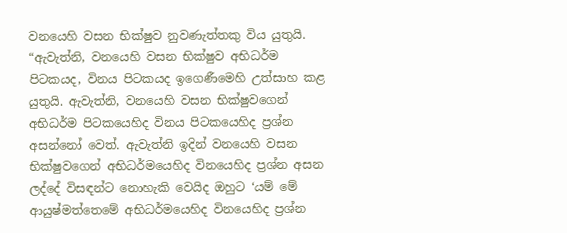වනයෙහි වසන භික්ෂුව නුවණැත්තකු විය යුතුයි.
“ඇවැත්නි, වනයෙහි වසන භික්ෂුව අභිධර්ම පිටකයද, විනය පිටකයද ඉගෙණීමෙහි උත්සාහ කළ යුතුයි. ඇවැත්නි, වනයෙහි වසන භික්ෂුවගෙන් අභිධර්ම පිටකයෙහිද විනය පිටකයෙහිද ප්‍රශ්න අසන්නෝ වෙත්. ඇවැත්නි ඉදින් වනයෙහි වසන භික්ෂුවගෙන් අභිධර්මයෙහිද විනයෙහිද ප්‍රශ්න අසන ලද්දේ විසඳන්ට නොහැකි වෙයිද ඔහුට ‘යම් මේ ආයුෂ්මත්තෙමේ අභිධර්මයෙහිද විනයෙහිද ප්‍රශ්න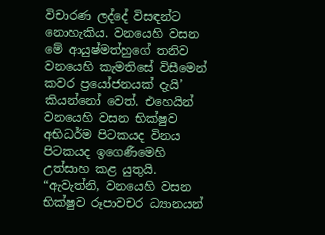විචාරණ ලද්දේ විසඳන්ට නොහැකිය. වනයෙහි වසන මේ ආයුෂ්මත්හුගේ තනිව වනයෙහි කැමතිසේ විසීමෙන් කවර ප්‍රයෝජනයක් දැයි’ කියන්නෝ වෙත්. එහෙයින් වනයෙහි වසන භික්ෂුව අභිධර්ම පිටකයද විනය පිටකයද ඉගෙණීමෙහි උත්සාහ කළ යුතුයි.
“ඇවැත්නි, වනයෙහි වසන භික්ෂුව රූපාවචර ධ්‍යානයන්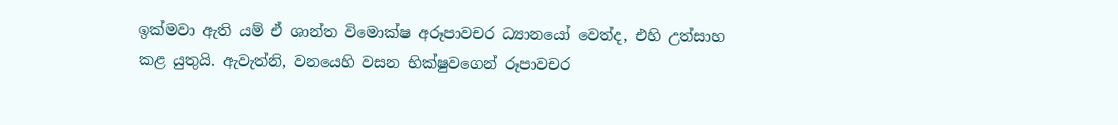ඉක්මවා ඇති යම් ඒ ශාන්ත විමොක්ෂ අරූපාවචර ධ්‍යානයෝ වෙත්ද, එහි උත්සාහ කළ යුතුයි. ඇවැත්නි, වනයෙහි වසන භික්ෂුවගෙන් රූපාවචර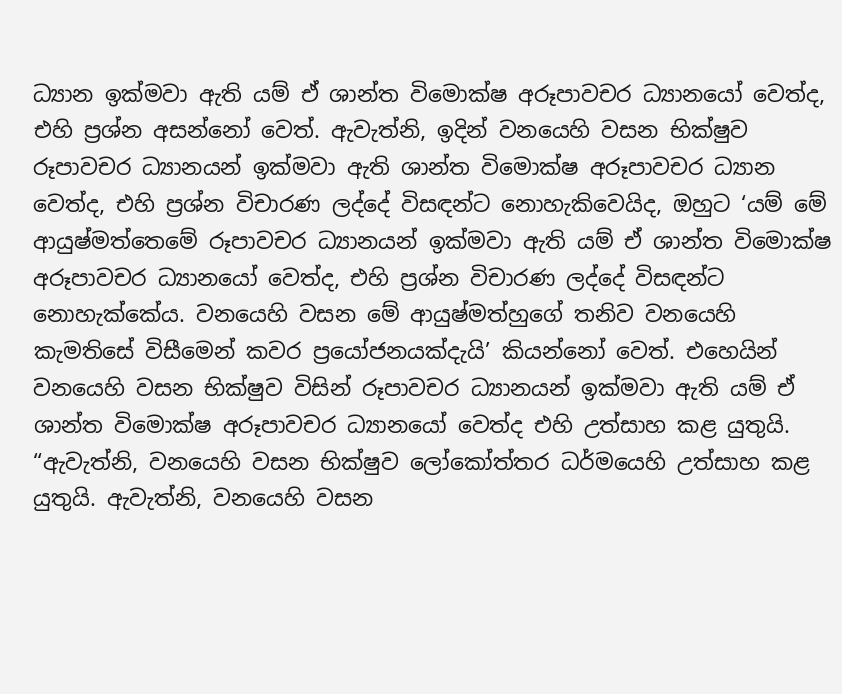ධ්‍යාන ඉක්මවා ඇති යම් ඒ ශාන්ත විමොක්ෂ අරූපාවචර ධ්‍යානයෝ වෙත්ද, එහි ප්‍රශ්න අසන්නෝ වෙත්. ඇවැත්නි, ඉදින් වනයෙහි වසන භික්ෂුව රූපාවචර ධ්‍යානයන් ඉක්මවා ඇති ශාන්ත විමොක්ෂ අරූපාවචර ධ්‍යාන වෙත්ද, එහි ප්‍රශ්න විචාරණ ලද්දේ විසඳන්ට නොහැකිවෙයිද, ඔහුට ‘යම් මේ ආයුෂ්මත්තෙමේ රූපාවචර ධ්‍යානයන් ඉක්මවා ඇති යම් ඒ ශාන්ත විමොක්ෂ අරූපාවචර ධ්‍යානයෝ වෙත්ද, එහි ප්‍රශ්න විචාරණ ලද්දේ විසඳන්ට නොහැක්කේය. වනයෙහි වසන මේ ආයුෂ්මත්හුගේ තනිව වනයෙහි කැමතිසේ විසීමෙන් කවර ප්‍රයෝජනයක්දැයි’ කියන්නෝ වෙත්. එහෙයින් වනයෙහි වසන භික්ෂුව විසින් රූපාවචර ධ්‍යානයන් ඉක්මවා ඇති යම් ඒ ශාන්ත විමොක්ෂ අරූපාවචර ධ්‍යානයෝ වෙත්ද එහි උත්සාහ කළ යුතුයි.
“ඇවැත්නි, වනයෙහි වසන භික්ෂුව ලෝකෝත්තර ධර්මයෙහි උත්සාහ කළ යුතුයි. ඇවැත්නි, වනයෙහි වසන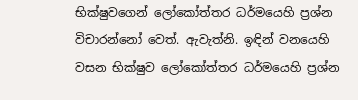භික්ෂුවගෙන් ලෝකෝත්තර ධර්මයෙහි ප්‍රශ්න විචාරන්නෝ වෙත්. ඇවැත්නි. ඉඳින් වනයෙහි වසන භික්ෂුව ලෝකෝත්තර ධර්මයෙහි ප්‍රශ්න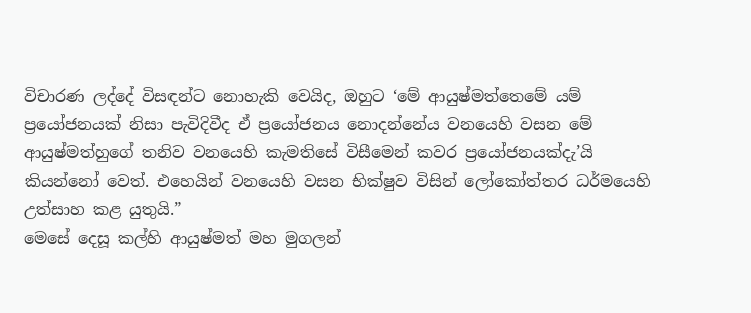විචාරණ ලද්දේ විසඳන්ට නොහැකි වෙයිද, ඔහුට ‘මේ ආයුෂ්මත්තෙමේ යම් ප්‍රයෝජනයක් නිසා පැවිදිවීද ඒ ප්‍රයෝජනය නොදන්නේය වනයෙහි වසන මේ ආයුෂ්මත්හුගේ තනිව වනයෙහි කැමතිසේ විසීමෙන් කවර ප්‍රයෝජනයක්දැ’යි කියන්නෝ වෙත්. එහෙයින් වනයෙහි වසන භික්ෂුව විසින් ලෝකෝත්තර ධර්මයෙහි උත්සාහ කළ යුතුයි.”
මෙසේ දෙසූ කල්හි ආයුෂ්මත් මහ මුගලන්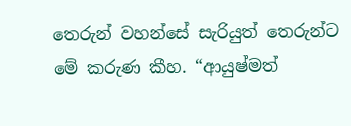තෙරුන් වහන්සේ සැරියුත් තෙරුන්ට මේ කරුණ කීහ. “ආයුෂ්මත්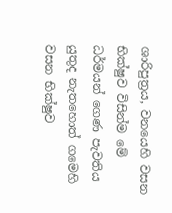ශාරිපුත්‍රය, වනයෙහි වසන භික්ෂුව විසින්ම මේ ධර්මයන් ගෙණ පැවතිය යුතුද නැතහොත් ගමෙහි වසන භික්ෂුව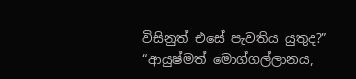විසිනුත් එසේ පැවතිය යුතුද?”
“ආයුෂ්මත් මොග්ගල්ලානය,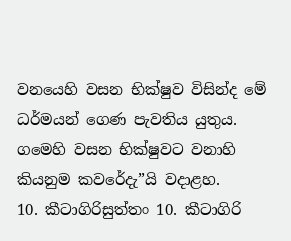වනයෙහි වසන භික්ෂුව විසින්ද මේ ධර්මයන් ගෙණ පැවතිය යුතුය. ගමෙහි වසන භික්ෂුවට වනාහි කියනුම කවරේදැ”යි වදාළහ.
10. කීටාගිරිසුත්තං 10. කීටාගිරි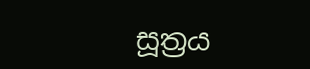සූත්‍රය